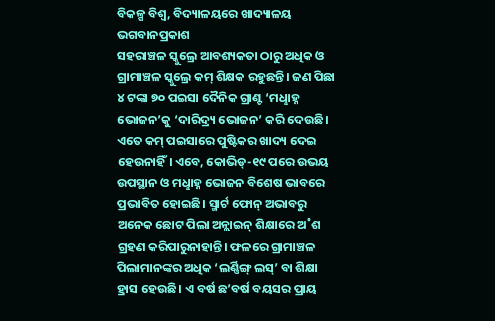ବିକଳ୍ପ ବିଶ୍ବ, ବିଦ୍ୟାଳୟରେ ଖାଦ୍ୟାଳୟ
ଭଗବାନପ୍ରକାଶ
ସହରାଞ୍ଚଳ ସ୍କୁଲ୍ରେ ଆବଶ୍ୟକତା ଠାରୁ ଅଧିକ ଓ ଗ୍ରାମାଞ୍ଚଳ ସ୍କୁଲ୍ରେ କମ୍ ଶିକ୍ଷକ ରହୁଛନ୍ତି। ଜଣ ପିଛା ୪ ଟଙ୍କା ୭୦ ପଇସା ଦୈନିକ ଗ୍ରାଣ୍ଟ ‘ମଧୢାହ୍ନ ଭୋଜନ’କୁ ‘ଦାରିଦ୍ର୍ୟ ଭୋଜନ’ କରି ଦେଉଛି। ଏତେ କମ୍ ପଇସାରେ ପୁଷ୍ଟିକର ଖାଦ୍ୟ ଦେଇ ହେଉନାହିଁ। ଏବେ, କୋଭିଡ୍-୧୯ ପରେ ଉଭୟ ଉପସ୍ଥାନ ଓ ମଧୢାହ୍ନ ଭୋଜନ ବିଶେଷ ଭାବରେ ପ୍ରଭାବିତ ହୋଇଛି। ସ୍ମାର୍ଟ ଫୋନ୍ ଅଭାବରୁ ଅନେକ ଛୋଟ ପିଲା ଅନ୍ଲାଇନ୍ ଶିକ୍ଷାରେ ଅ˚ଶ ଗ୍ରହଣ କରିପାରୁନାହାନ୍ତି। ଫଳରେ ଗ୍ରାମାଞ୍ଚଳ ପିଲାମାନଙ୍କର ଅଧିକ ‘ଲର୍ଣ୍ଣିଙ୍ଗ୍ ଲସ୍’ ବା ଶିକ୍ଷା ହ୍ରାସ ହେଉଛି। ଏ ବର୍ଷ ଛ’ବର୍ଷ ବୟସର ପ୍ରାୟ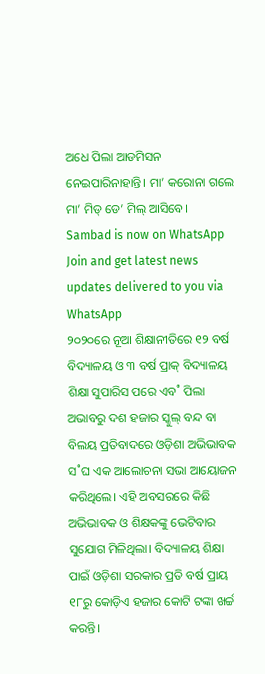ଅଧେ ପିଲା ଆଡମିସନ ନେଇପାରିନାହାନ୍ତି। ମା’ କରୋନା ଗଲେ ମା’ ମିଡ୍ ଡେ’ ମିଲ୍ ଆସିବେ।
Sambad is now on WhatsApp
Join and get latest news updates delivered to you via WhatsApp
୨୦୨୦ରେ ନୂଆ ଶିକ୍ଷାନୀତିରେ ୧୨ ବର୍ଷ ବିଦ୍ୟାଳୟ ଓ ୩ ବର୍ଷ ପ୍ରାକ୍ ବିଦ୍ୟାଳୟ ଶିକ୍ଷା ସୁପାରିସ ପରେ ଏବ˚ ପିଲା ଅଭାବରୁ ଦଶ ହଜାର ସ୍କୁଲ୍ ବନ୍ଦ ବା ବିଲୟ ପ୍ରତିବାଦରେ ଓଡ଼ିଶା ଅଭିଭାବକ ସ˚ଘ ଏକ ଆଲୋଚନା ସଭା ଆୟୋଜନ କରିଥିଲେ। ଏହି ଅବସରରେ କିଛି ଅଭିଭାବକ ଓ ଶିକ୍ଷକଙ୍କୁ ଭେଟିବାର ସୁଯୋଗ ମିଳିଥିଲା। ବିଦ୍ୟାଳୟ ଶିକ୍ଷା ପାଇଁ ଓଡ଼ିଶା ସରକାର ପ୍ରତି ବର୍ଷ ପ୍ରାୟ ୧୮ରୁ କୋଡ଼ିଏ ହଜାର କୋଟି ଟଙ୍କା ଖର୍ଚ୍ଚ କରନ୍ତି।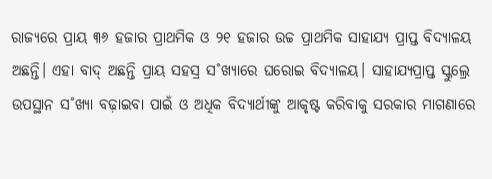ରାଜ୍ୟରେ ପ୍ରାୟ ୩୬ ହଜାର ପ୍ରାଥମିକ ଓ ୨୧ ହଜାର ଉଚ୍ଚ ପ୍ରାଥମିକ ସାହାଯ୍ୟ ପ୍ରାପ୍ତ ବିଦ୍ୟାଳୟ ଅଛନ୍ତି। ଏହା ବାଦ୍ ଅଛନ୍ତି ପ୍ରାୟ ସହସ୍ର ସ˚ଖ୍ୟାରେ ଘରୋଇ ବିଦ୍ୟାଳୟ। ସାହାଯ୍ୟପ୍ରାପ୍ତ ସ୍କୁଲ୍ରେ ଉପସ୍ଥାନ ସ˚ଖ୍ୟା ବଢ଼ାଇବା ପାଇଁ ଓ ଅଧିକ ବିଦ୍ୟାର୍ଥୀଙ୍କୁ ଆକୃଷ୍ଟ କରିବାକୁ ସରକାର ମାଗଣାରେ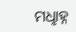ମଧୢାହ୍ନ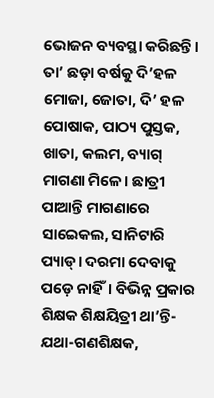ଭୋଜନ ବ୍ୟବସ୍ଥା କରିଛନ୍ତି। ତା’ ଛଡ଼ା ବର୍ଷକୁ ଦି’ହଳ ମୋଜା, ଜୋତା, ଦି’ ହଳ ପୋଷାକ, ପାଠ୍ୟ ପୁସ୍ତକ, ଖାତା, କଲମ, ବ୍ୟାଗ୍ ମାଗଣା ମିଳେ। ଛାତ୍ରୀ ପାଆନ୍ତି ମାଗଣାରେ ସାଇେକଲ, ସାନିଟାରି ପ୍ୟାଡ୍। ଦରମା ଦେବାକୁ ପଡ଼େ ନାହିଁ। ବିଭିନ୍ନ ପ୍ରକାର ଶିକ୍ଷକ ଶିକ୍ଷୟିତ୍ରୀ ଥା’ନ୍ତି- ଯଥା-ଗଣଶିକ୍ଷକ,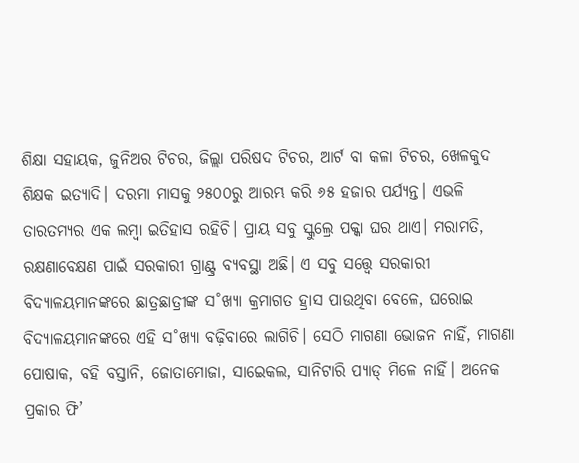ଶିକ୍ଷା ସହାୟକ, ଜୁନିଅର ଟିଚର, ଜିଲ୍ଲା ପରିଷଦ ଟିଚର, ଆର୍ଟ ବା କଳା ଟିଚର, ଖେଳକୁଦ ଶିକ୍ଷକ ଇତ୍ୟାଦି। ଦରମା ମାସକୁ ୨୫୦୦ରୁ ଆରମ୍ଭ କରି ୬୫ ହଜାର ପର୍ଯ୍ୟନ୍ତ। ଏଭଳି ତାରତମ୍ୟର ଏକ ଲମ୍ବା ଇତିହାସ ରହିଚି। ପ୍ରାୟ ସବୁ ସ୍କୁଲ୍ରେ ପକ୍କା ଘର ଥାଏ। ମରାମତି, ରକ୍ଷଣାବେକ୍ଷଣ ପାଇଁ ସରକାରୀ ଗ୍ରାଣ୍ଟ୍ର ବ୍ୟବସ୍ଥା ଅଛି। ଏ ସବୁ ସତ୍ତ୍ବେ ସରକାରୀ ବିଦ୍ୟାଳୟମାନଙ୍କରେ ଛାତ୍ରଛାତ୍ରୀଙ୍କ ସ˚ଖ୍ୟା କ୍ରମାଗତ ହ୍ରାସ ପାଉଥିବା ବେଳେ, ଘରୋଇ ବିଦ୍ୟାଳୟମାନଙ୍କରେ ଏହି ସ˚ଖ୍ୟା ବଢ଼ିବାରେ ଲାଗିଚି। ସେଠି ମାଗଣା ଭୋଜନ ନାହିଁ, ମାଗଣା ପୋଷାକ, ବହି ବସ୍ତାନି, ଜୋତାମୋଜା, ସାଇେକଲ, ସାନିଟାରି ପ୍ୟାଡ୍ ମିଳେ ନାହିଁ। ଅନେକ ପ୍ରକାର ଫି’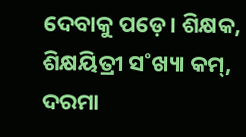ଦେବାକୁ ପଡ଼େ। ଶିକ୍ଷକ, ଶିକ୍ଷୟିତ୍ରୀ ସ˚ଖ୍ୟା କମ୍, ଦରମା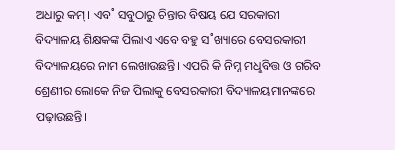ଅଧାରୁ କମ୍। ଏବ˚ ସବୁଠାରୁ ଚିନ୍ତାର ବିଷୟ ଯେ ସରକାରୀ ବିଦ୍ୟାଳୟ ଶିକ୍ଷକଙ୍କ ପିଲାଏ ଏବେ ବହୁ ସ˚ଖ୍ୟାରେ ବେସରକାରୀ ବିଦ୍ୟାଳୟରେ ନାମ ଲେଖାଉଛନ୍ତି। ଏପରି କି ନିମ୍ନ ମଧୢବିତ୍ତ ଓ ଗରିବ ଶ୍ରେଣୀର ଲୋକେ ନିଜ ପିଲାକୁ ବେସରକାରୀ ବିଦ୍ୟାଳୟମାନଙ୍କରେ ପଢ଼ାଉଛନ୍ତି।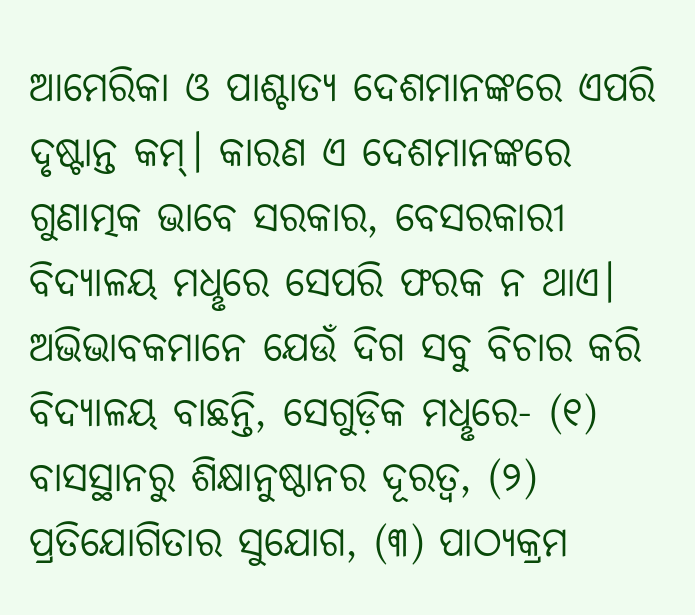ଆମେରିକା ଓ ପାଶ୍ଚାତ୍ୟ ଦେଶମାନଙ୍କରେ ଏପରି ଦୃଷ୍ଟାନ୍ତ କମ୍। କାରଣ ଏ ଦେଶମାନଙ୍କରେ ଗୁଣାତ୍ମକ ଭାବେ ସରକାର, ବେସରକାରୀ ବିଦ୍ୟାଳୟ ମଧୢରେ ସେପରି ଫରକ ନ ଥାଏ। ଅଭିଭାବକମାନେ ଯେଉଁ ଦିଗ ସବୁ ବିଚାର କରି ବିଦ୍ୟାଳୟ ବାଛନ୍ତି, ସେଗୁଡ଼ିକ ମଧୢରେ- (୧) ବାସସ୍ଥାନରୁ ଶିକ୍ଷାନୁଷ୍ଠାନର ଦୂରତ୍ବ, (୨) ପ୍ରତିଯୋଗିତାର ସୁଯୋଗ, (୩) ପାଠ୍ୟକ୍ରମ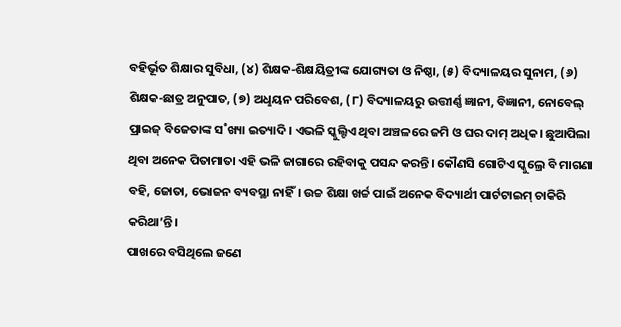ବହିର୍ଭୂତ ଶିକ୍ଷାର ସୁବିଧା, (୪) ଶିକ୍ଷକ-ଶିକ୍ଷୟିତ୍ରୀଙ୍କ ଯୋଗ୍ୟତା ଓ ନିଷ୍ଠା, (୫) ବିଦ୍ୟାଳୟର ସୁନାମ, (୬) ଶିକ୍ଷକ-ଛାତ୍ର ଅନୁପାତ, (୭) ଅଧୢୟନ ପରିବେଶ, (୮) ବିଦ୍ୟାଳୟରୁ ଉତ୍ତୀର୍ଣ୍ଣ ଜ୍ଞାନୀ, ବିଜ୍ଞାନୀ, ନୋବେଲ୍ ପ୍ରାଇଜ୍ ବିଜେତାଙ୍କ ସ˚ଖ୍ୟା ଇତ୍ୟାଦି। ଏଭଳି ସ୍କୁଲ୍ଟିଏ ଥିବା ଅଞ୍ଚଳରେ ଜମି ଓ ଘର ଦାମ୍ ଅଧିକ। ଛୁଆପିଲା ଥିବା ଅନେକ ପିତାମାତା ଏହି ଭଳି ଜାଗାରେ ରହିବାକୁ ପସନ୍ଦ କରନ୍ତି। କୌଣସି ଗୋଟିଏ ସ୍କୁଲ୍ରେ ବି ମାଗଣା ବହି, ଜୋତା, ଭୋଜନ ବ୍ୟବସ୍ଥା ନାହିଁ। ଉଚ୍ଚ ଶିକ୍ଷା ଖର୍ଚ୍ଚ ପାଇଁ ଅନେକ ବିଦ୍ୟାର୍ଥୀ ପାର୍ଟଟାଇମ୍ ଚାକିରି କରିଥା’ନ୍ତି।
ପାଖରେ ବସିଥିଲେ ଜଣେ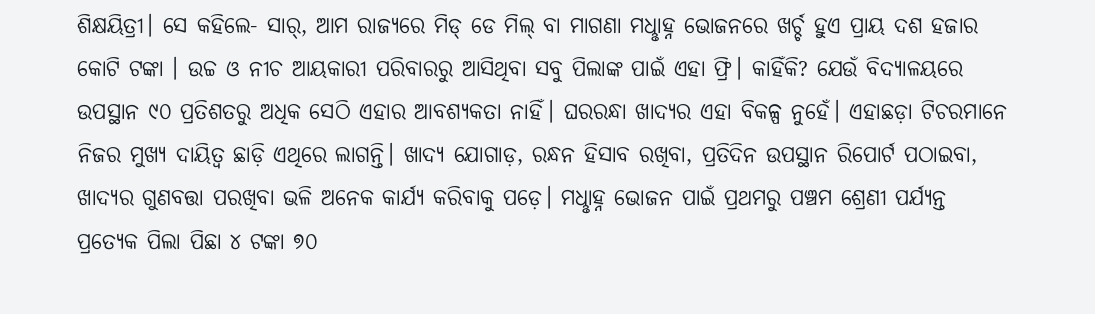ଶିକ୍ଷୟିତ୍ରୀ। ସେ କହିଲେ- ସାର୍, ଆମ ରାଜ୍ୟରେ ମିଡ୍ ଡେ ମିଲ୍ ବା ମାଗଣା ମଧୢାହ୍ନ ଭୋଜନରେ ଖର୍ଚ୍ଚ ହୁଏ ପ୍ରାୟ ଦଶ ହଜାର କୋଟି ଟଙ୍କା । ଉଚ୍ଚ ଓ ନୀଚ ଆୟକାରୀ ପରିବାରରୁ ଆସିଥିବା ସବୁ ପିଲାଙ୍କ ପାଇଁ ଏହା ଫ୍ରି। କାହିଁକି? ଯେଉଁ ବିଦ୍ୟାଳୟରେ ଉପସ୍ଥାନ ୯୦ ପ୍ରତିଶତରୁ ଅଧିକ ସେଠି ଏହାର ଆବଶ୍ୟକତା ନାହିଁ। ଘରରନ୍ଧା ଖାଦ୍ୟର ଏହା ବିକଳ୍ପ ନୁହେଁ। ଏହାଛଡ଼ା ଟିଚରମାନେ ନିଜର ମୁଖ୍ୟ ଦାୟିତ୍ବ ଛାଡ଼ି ଏଥିରେ ଲାଗନ୍ତି। ଖାଦ୍ୟ ଯୋଗାଡ଼, ରନ୍ଧନ ହିସାବ ରଖିବା, ପ୍ରତିଦିନ ଉପସ୍ଥାନ ରିପୋର୍ଟ ପଠାଇବା, ଖାଦ୍ୟର ଗୁଣବତ୍ତା ପରଖିବା ଭଳି ଅନେକ କାର୍ଯ୍ୟ କରିବାକୁ ପଡ଼େ। ମଧୢାହ୍ନ ଭୋଜନ ପାଇଁ ପ୍ରଥମରୁ ପଞ୍ଚମ ଶ୍ରେଣୀ ପର୍ଯ୍ୟନ୍ତ ପ୍ରତ୍ୟେକ ପିଲା ପିଛା ୪ ଟଙ୍କା ୭୦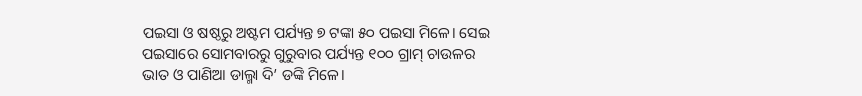ପଇସା ଓ ଷଷ୍ଠରୁ ଅଷ୍ଟମ ପର୍ଯ୍ୟନ୍ତ ୭ ଟଙ୍କା ୫୦ ପଇସା ମିଳେ। ସେଇ ପଇସାରେ ସୋମବାରରୁ ଗୁରୁବାର ପର୍ଯ୍ୟନ୍ତ ୧୦୦ ଗ୍ରାମ୍ ଚାଉଳର ଭାତ ଓ ପାଣିଆ ଡାଲ୍ମା ଦି’ ଡଙ୍କି ମିଳେ।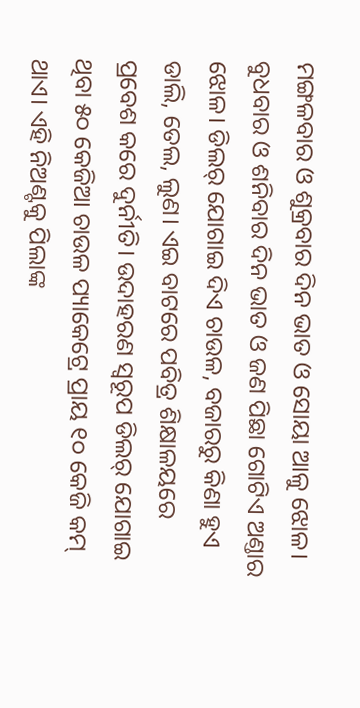ମଙ୍ଗଳବାର ଓ ଶୁକ୍ରବାର ଦିନ ଭାତ ଓ ସୋୟା ଆଳୁ ଝୋଳ। ବୁଧବାର ଓ ଶନିବାର ଦିନ ଭାତ ଓ ଜଣ ପିଛା ଗୋଟିଏ ଅଣ୍ତାର ଝୋଳ। ଡିଲର୍ ଯୋଗାଇ ଦିଏ ଚାଉଳ, ବଜାରରୁ କିଣା ହୁଏ ଡାଲି, ତେଲ, ଲୁଣ। ଏଇ ବାଟରେ ପବିତ୍ର ଶିକ୍ଷାଳୟରେ ପ୍ରବେଶ କରେ ଦୁର୍ନୀତି। ଉଦାହରଣ ସ୍ବରୂପ ଡିଲର୍ ଯୋଗାଇ ଥିବା ୫୦ କେଜିଆ ଚାଉଳ ପ୍ୟାକେଟ୍ରେ ପ୍ରାୟ ୧୦ କେଜି କମ୍ ଥାଏ। ଏହି ନିଅଣ୍ଟକୁ ପିଲାଙ୍କ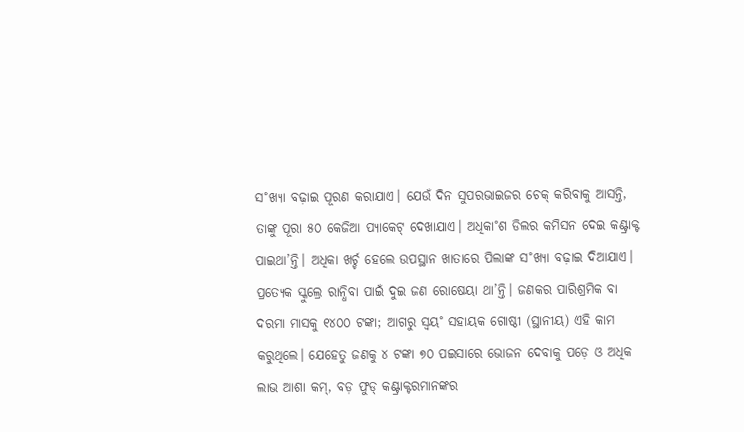ସ˚ଖ୍ୟା ବଢ଼ାଇ ପୂରଣ କରାଯାଏ। ଯେଉଁ ଦିନ ସୁପରଭାଇଜର ଚେକ୍ କରିବାକୁ ଆସନ୍ତି, ତାଙ୍କୁ ପୂରା ୫୦ କେଜିଆ ପ୍ୟାକେଟ୍ ଦେଖାଯାଏ। ଅଧିକା˚ଶ ଡିଲର କମିସନ ଦେଇ କଣ୍ଟ୍ରାକ୍ଟ ପାଇଥା’ନ୍ତି। ଅଧିକା ଖର୍ଚ୍ଚ ହେଲେ ଉପସ୍ଥାନ ଖାତାରେ ପିଲାଙ୍କ ସ˚ଖ୍ୟା ବଢ଼ାଇ ଦିଆଯାଏ। ପ୍ରତ୍ୟେକ ସ୍କୁଲ୍ରେ ରାନ୍ଧିବା ପାଇଁ ଦୁଇ ଜଣ ରୋଷେୟା ଥା’ନ୍ତି। ଜଣକର ପାରିଶ୍ରମିକ ବା ଦରମା ମାସକୁ ୧୪୦୦ ଟଙ୍କା; ଆଗରୁ ସ୍ବୟ˚ ସହାୟକ ଗୋଷ୍ଠୀ (ସ୍ଥାନୀୟ) ଏହି କାମ କରୁଥିଲେ। ଯେହେତୁ ଜଣକୁ ୪ ଟଙ୍କା ୭୦ ପଇସାରେ ଭୋଜନ ଦେବାକୁ ପଡ଼େ ଓ ଅଧିକ ଲାଭ ଆଶା କମ୍, ବଡ଼ ଫୁଡ୍ କଣ୍ଟ୍ରାକ୍ଟରମାନଙ୍କର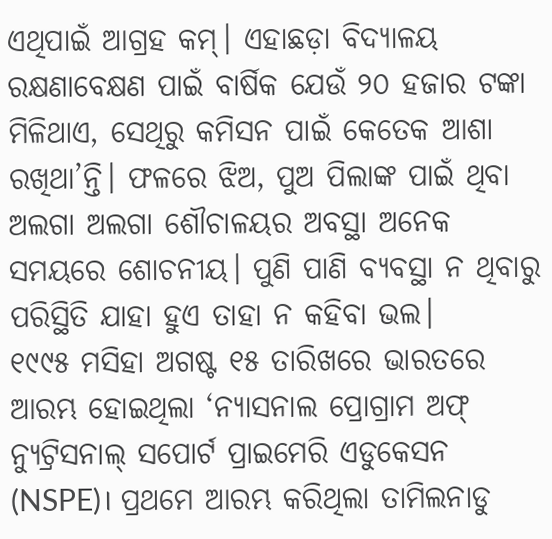ଏଥିପାଇଁ ଆଗ୍ରହ କମ୍। ଏହାଛଡ଼ା ବିଦ୍ୟାଳୟ ରକ୍ଷଣାବେକ୍ଷଣ ପାଇଁ ବାର୍ଷିକ ଯେଉଁ ୨୦ ହଜାର ଟଙ୍କା ମିଳିଥାଏ, ସେଥିରୁ କମିସନ ପାଇଁ କେତେକ ଆଶା ରଖିଥା’ନ୍ତି। ଫଳରେ ଝିଅ, ପୁଅ ପିଲାଙ୍କ ପାଇଁ ଥିବା ଅଲଗା ଅଲଗା ଶୌଚାଳୟର ଅବସ୍ଥା ଅନେକ ସମୟରେ ଶୋଚନୀୟ। ପୁଣି ପାଣି ବ୍ୟବସ୍ଥା ନ ଥିବାରୁ ପରିସ୍ଥିତି ଯାହା ହୁଏ ତାହା ନ କହିବା ଭଲ।
୧୯୯୫ ମସିହା ଅଗଷ୍ଟ ୧୫ ତାରିଖରେ ଭାରତରେ ଆରମ୍ଭ ହୋଇଥିଲା ‘ନ୍ୟାସନାଲ ପ୍ରୋଗ୍ରାମ ଅଫ୍ ନ୍ୟୁଟ୍ରିସନାଲ୍ ସପୋର୍ଟ ପ୍ରାଇମେରି ଏଡୁକେସନ (NSPE)। ପ୍ରଥମେ ଆରମ୍ଭ କରିଥିଲା ତାମିଲନାଡୁ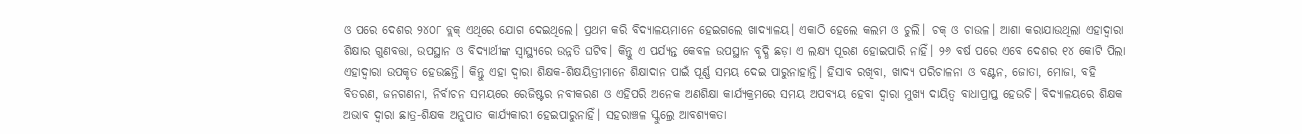ଓ ପରେ ଦେଶର ୨୪୦୮ ବ୍ଲକ୍ ଏଥିରେ ଯୋଗ ଦେଇଥିଲେ। ପ୍ରଥମ କରି ବିଦ୍ୟାଳୟମାନେ ହେଇଗଲେ ଖାଦ୍ୟାଳୟ। ଏକାଠି ହେଲେ କଲମ ଓ ଚୁଲି। ଚକ୍ ଓ ଚାଉଳ। ଆଶା କରାଯାଉଥିଲା ଏହାଦ୍ବାରା ଶିକ୍ଷାର ଗୁଣବତ୍ତା, ଉପସ୍ଥାନ ଓ ବିଦ୍ୟାର୍ଥୀଙ୍କ ସ୍ବାସ୍ଥ୍ୟରେ ଉନ୍ନତି ଘଟିବ। କିନ୍ତୁ ଏ ପର୍ଯ୍ୟନ୍ତ କେବଳ ଉପସ୍ଥାନ ବୃଦ୍ଧି ଛଡ଼ା ଏ ଲକ୍ଷ୍ୟ ପୂରଣ ହୋଇପାରି ନାହିଁ। ୨୬ ବର୍ଷ ପରେ ଏବେ ଦେଶର ୧୪ କୋଟି ପିଲା ଏହାଦ୍ବାରା ଉପକୃତ ହେଉଛନ୍ତି। କିନ୍ତୁ ଏହା ଦ୍ବାରା ଶିକ୍ଷକ-ଶିକ୍ଷୟିତ୍ରୀମାନେ ଶିକ୍ଷାଦାନ ପାଇଁ ପୂର୍ଣ୍ଣ ସମୟ ଦେଇ ପାରୁନାହାନ୍ତି। ହିସାବ ରଖିବା, ଖାଦ୍ୟ ପରିଚାଳନା ଓ ବଣ୍ଟନ, ଜୋତା, ମୋଜା, ବହି ବିତରଣ, ଜନଗଣନା, ନିର୍ବାଚନ ସମୟରେ ରେଜିଷ୍ଟର ନବୀକରଣ ଓ ଏହିପରି ଅନେକ ଅଣଶିକ୍ଷା କାର୍ଯ୍ୟକ୍ରମରେ ସମୟ ଅପବ୍ୟୟ ହେବା ଦ୍ବାରା ମୁଖ୍ୟ ଦାୟିତ୍ବ ବାଧାପ୍ରାପ୍ତ ହେଉଚି। ବିଦ୍ୟାଳୟରେ ଶିକ୍ଷକ ଅଭାବ ଦ୍ବାରା ଛାତ୍ର-ଶିକ୍ଷକ ଅନୁପାତ କାର୍ଯ୍ୟକାରୀ ହେଇପାରୁନାହିଁ। ସହରାଞ୍ଚଳ ସ୍କୁଲ୍ରେ ଆବଶ୍ୟକତା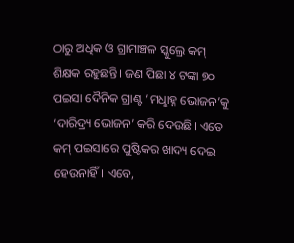ଠାରୁ ଅଧିକ ଓ ଗ୍ରାମାଞ୍ଚଳ ସ୍କୁଲ୍ରେ କମ୍ ଶିକ୍ଷକ ରହୁଛନ୍ତି। ଜଣ ପିଛା ୪ ଟଙ୍କା ୭୦ ପଇସା ଦୈନିକ ଗ୍ରାଣ୍ଟ ‘ମଧୢାହ୍ନ ଭୋଜନ’କୁ ‘ଦାରିଦ୍ର୍ୟ ଭୋଜନ’ କରି ଦେଉଛି। ଏତେ କମ୍ ପଇସାରେ ପୁଷ୍ଟିକର ଖାଦ୍ୟ ଦେଇ ହେଉନାହିଁ। ଏବେ,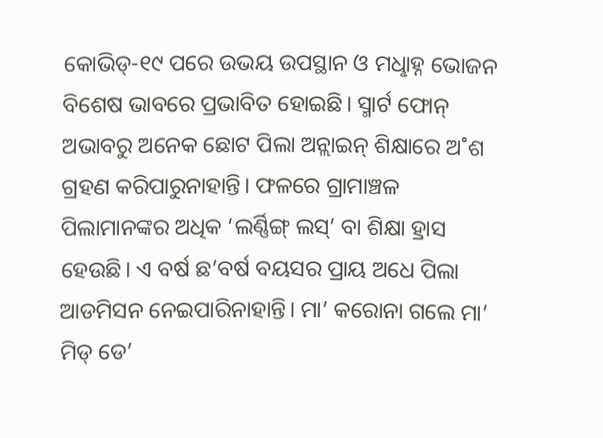କୋଭିଡ୍-୧୯ ପରେ ଉଭୟ ଉପସ୍ଥାନ ଓ ମଧୢାହ୍ନ ଭୋଜନ ବିଶେଷ ଭାବରେ ପ୍ରଭାବିତ ହୋଇଛି। ସ୍ମାର୍ଟ ଫୋନ୍ ଅଭାବରୁ ଅନେକ ଛୋଟ ପିଲା ଅନ୍ଲାଇନ୍ ଶିକ୍ଷାରେ ଅ˚ଶ ଗ୍ରହଣ କରିପାରୁନାହାନ୍ତି। ଫଳରେ ଗ୍ରାମାଞ୍ଚଳ ପିଲାମାନଙ୍କର ଅଧିକ ‘ଲର୍ଣ୍ଣିଙ୍ଗ୍ ଲସ୍’ ବା ଶିକ୍ଷା ହ୍ରାସ ହେଉଛି। ଏ ବର୍ଷ ଛ’ବର୍ଷ ବୟସର ପ୍ରାୟ ଅଧେ ପିଲା ଆଡମିସନ ନେଇପାରିନାହାନ୍ତି। ମା’ କରୋନା ଗଲେ ମା’ ମିଡ୍ ଡେ’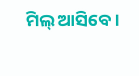ମିଲ୍ ଆସିବେ।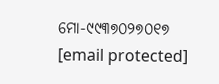ମୋ-୯୯୩୭୦୨୭୦୧୭
[email protected]